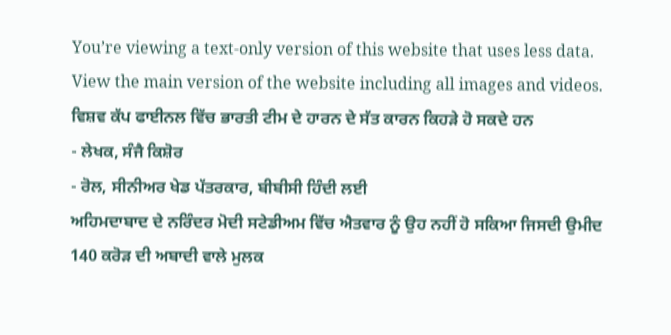You’re viewing a text-only version of this website that uses less data. View the main version of the website including all images and videos.
ਵਿਸ਼ਵ ਕੱਪ ਫਾਈਨਲ ਵਿੱਚ ਭਾਰਤੀ ਟੀਮ ਦੇ ਹਾਰਨ ਦੇ ਸੱਤ ਕਾਰਨ ਕਿਹੜੇ ਹੋ ਸਕਦੇ ਹਨ
- ਲੇਖਕ, ਸੰਜੈ ਕਿਸ਼ੋਰ
- ਰੋਲ, ਸੀਨੀਅਰ ਖੇਡ ਪੱਤਰਕਾਰ, ਬੀਬੀਸੀ ਹਿੰਦੀ ਲਈ
ਅਹਿਮਦਾਬਾਦ ਦੇ ਨਰਿੰਦਰ ਮੋਦੀ ਸਟੇਡੀਅਮ ਵਿੱਚ ਐਤਵਾਰ ਨੂੰ ਉਹ ਨਹੀਂ ਹੋ ਸਕਿਆ ਜਿਸਦੀ ਉਮੀਦ 140 ਕਰੋੜ ਦੀ ਅਬਾਦੀ ਵਾਲੇ ਮੁਲਕ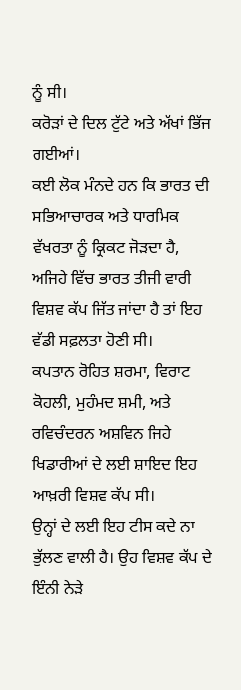ਨੂੰ ਸੀ।
ਕਰੋੜਾਂ ਦੇ ਦਿਲ ਟੁੱਟੇ ਅਤੇ ਅੱਖਾਂ ਭਿੱਜ ਗਈਆਂ।
ਕਈ ਲੋਕ ਮੰਨਦੇ ਹਨ ਕਿ ਭਾਰਤ ਦੀ ਸਭਿਆਚਾਰਕ ਅਤੇ ਧਾਰਮਿਕ ਵੱਖਰਤਾ ਨੂੰ ਕ੍ਰਿਕਟ ਜੋੜਦਾ ਹੈ, ਅਜਿਹੇ ਵਿੱਚ ਭਾਰਤ ਤੀਜੀ ਵਾਰੀ ਵਿਸ਼ਵ ਕੱਪ ਜਿੱਤ ਜਾਂਦਾ ਹੈ ਤਾਂ ਇਹ ਵੱਡੀ ਸਫ਼ਲਤਾ ਹੋਣੀ ਸੀ।
ਕਪਤਾਨ ਰੋਹਿਤ ਸ਼ਰਮਾ, ਵਿਰਾਟ ਕੋਹਲੀ, ਮੁਹੰਮਦ ਸ਼ਮੀ, ਅਤੇ ਰਵਿਚੰਦਰਨ ਅਸ਼ਵਿਨ ਜਿਹੇ ਖਿਡਾਰੀਆਂ ਦੇ ਲਈ ਸ਼ਾਇਦ ਇਹ ਆਖ਼ਰੀ ਵਿਸ਼ਵ ਕੱਪ ਸੀ।
ਉਨ੍ਹਾਂ ਦੇ ਲਈ ਇਹ ਟੀਸ ਕਦੇ ਨਾ ਭੁੱਲਣ ਵਾਲੀ ਹੈ। ਉਹ ਵਿਸ਼ਵ ਕੱਪ ਦੇ ਇੰਨੀ ਨੇੜੇ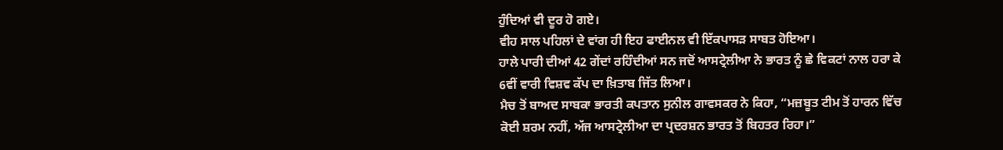ਹੁੰਦਿਆਂ ਵੀ ਦੂਰ ਹੋ ਗਏ।
ਵੀਹ ਸਾਲ ਪਹਿਲਾਂ ਦੇ ਵਾਂਗ ਹੀ ਇਹ ਫਾਈਨਲ ਵੀ ਇੱਕਪਾਸੜ ਸਾਬਤ ਹੋਇਆ।
ਹਾਲੇ ਪਾਰੀ ਦੀਆਂ 42 ਗੇਂਦਾਂ ਰਹਿੰਦੀਆਂ ਸਨ ਜਦੋਂ ਆਸਟ੍ਰੇਲੀਆ ਨੇ ਭਾਰਤ ਨੂੰ ਛੇ ਵਿਕਟਾਂ ਨਾਲ ਹਰਾ ਕੇ 6ਵੀਂ ਵਾਰੀ ਵਿਸ਼ਵ ਕੱਪ ਦਾ ਖ਼ਿਤਾਬ ਜਿੱਤ ਲਿਆ।
ਮੈਚ ਤੋਂ ਬਾਅਦ ਸਾਬਕਾ ਭਾਰਤੀ ਕਪਤਾਨ ਸੁਨੀਲ ਗਾਵਸਕਰ ਨੇ ਕਿਹਾ, “ਮਜ਼ਬੂਤ ਟੀਮ ਤੋਂ ਹਾਰਨ ਵਿੱਚ ਕੋਈ ਸ਼ਰਮ ਨਹੀਂ, ਅੱਜ ਆਸਟ੍ਰੇਲੀਆ ਦਾ ਪ੍ਰਦਰਸ਼ਨ ਭਾਰਤ ਤੋਂ ਬਿਹਤਰ ਰਿਹਾ।”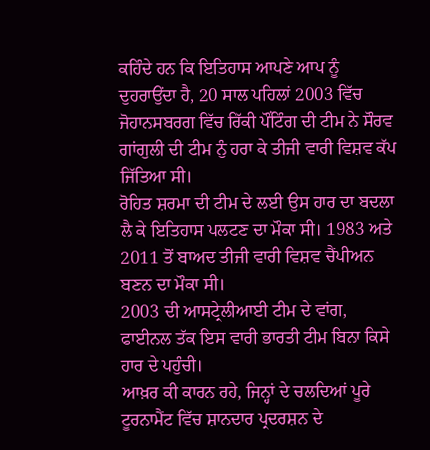ਕਹਿੰਦੇ ਹਨ ਕਿ ਇਤਿਹਾਸ ਆਪਣੇ ਆਪ ਨੂੰ ਦੁਹਰਾਉਂਦਾ ਹੈ, 20 ਸਾਲ ਪਹਿਲਾਂ 2003 ਵਿੱਚ ਜੋਹਾਨਸਬਰਗ ਵਿੱਚ ਰਿੱਕੀ ਪੌਂਟਿੰਗ ਦੀ ਟੀਮ ਨੇ ਸੌਰਵ ਗਾਂਗੁਲੀ ਦੀ ਟੀਮ ਨੁੰ ਹਰਾ ਕੇ ਤੀਜੀ ਵਾਰੀ ਵਿਸ਼ਵ ਕੱਪ ਜਿੱਤਿਆ ਸੀ।
ਰੋਹਿਤ ਸ਼ਰਮਾ ਦੀ ਟੀਮ ਦੇ ਲਈ ਉਸ ਹਾਰ ਦਾ ਬਦਲਾ ਲੈ ਕੇ ਇਤਿਹਾਸ ਪਲਟਣ ਦਾ ਮੌਕਾ ਸੀ। 1983 ਅਤੇ 2011 ਤੋਂ ਬਾਅਦ ਤੀਜੀ ਵਾਰੀ ਵਿਸ਼ਵ ਚੈਂਪੀਅਨ ਬਣਨ ਦਾ ਮੌਕਾ ਸੀ।
2003 ਦੀ ਆਸਟ੍ਰੇਲੀਆਈ ਟੀਮ ਦੇ ਵਾਂਗ, ਫਾਈਨਲ ਤੱਕ ਇਸ ਵਾਰੀ ਭਾਰਤੀ ਟੀਮ ਬਿਨਾ ਕਿਸੇ ਹਾਰ ਦੇ ਪਹੁੰਚੀ।
ਆਖ਼ਰ ਕੀ ਕਾਰਨ ਰਹੇ, ਜਿਨ੍ਹਾਂ ਦੇ ਚਲਦਿਆਂ ਪੂਰੇ ਟੂਰਨਾਮੈਂਟ ਵਿੱਚ ਸ਼ਾਨਦਾਰ ਪ੍ਰਦਰਸ਼ਨ ਦੇ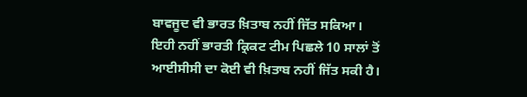ਬਾਵਜੂਦ ਵੀ ਭਾਰਤ ਖ਼ਿਤਾਬ ਨਹੀਂ ਜਿੱਤ ਸਕਿਆ।
ਇਹੀ ਨਹੀਂ ਭਾਰਤੀ ਕ੍ਰਿਕਟ ਟੀਮ ਪਿਛਲੇ 10 ਸਾਲਾਂ ਤੋਂ ਆਈਸੀਸੀ ਦਾ ਕੋਈ ਵੀ ਖ਼ਿਤਾਬ ਨਹੀਂ ਜਿੱਤ ਸਕੀ ਹੈ।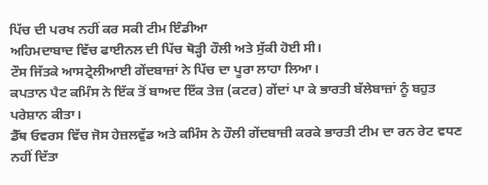ਪਿੱਚ ਦੀ ਪਰਖ ਨਹੀਂ ਕਰ ਸਕੀ ਟੀਮ ਇੰਡੀਆ
ਅਹਿਮਦਾਬਾਦ ਵਿੱਚ ਫਾਈਨਲ ਦੀ ਪਿੱਚ ਥੋੜ੍ਹੀ ਹੌਲੀ ਅਤੇ ਸੁੱਕੀ ਹੋਈ ਸੀ।
ਟੌਸ ਜਿੱਤਕੇ ਆਸਟ੍ਰੇਲੀਆਈ ਗੇਂਦਬਾਜ਼ਾਂ ਨੇ ਪਿੱਚ ਦਾ ਪੂਰਾ ਲਾਹਾ ਲਿਆ।
ਕਪਤਾਨ ਪੈਟ ਕਮਿੰਸ ਨੇ ਇੱਕ ਤੋਂ ਬਾਅਦ ਇੱਕ ਤੇਜ਼ (ਕਟਰ) ਗੇਂਦਾਂ ਪਾ ਕੇ ਭਾਰਤੀ ਬੱਲੇਬਾਜ਼ਾਂ ਨੂੰ ਬਹੁਤ ਪਰੇਸ਼ਾਨ ਕੀਤਾ।
ਡੈੱਥ ਓਵਰਸ ਵਿੱਚ ਜੋਸ ਹੇਜ਼ਲਵੁੱਡ ਅਤੇ ਕਮਿੰਸ ਨੇ ਹੌਲੀ ਗੇਂਦਬਾਜ਼ੀ ਕਰਕੇ ਭਾਰਤੀ ਟੀਮ ਦਾ ਰਨ ਰੇਟ ਵਧਣ ਨਹੀਂ ਦਿੱਤਾ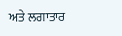ਅਤੇ ਲਗਾਤਾਰ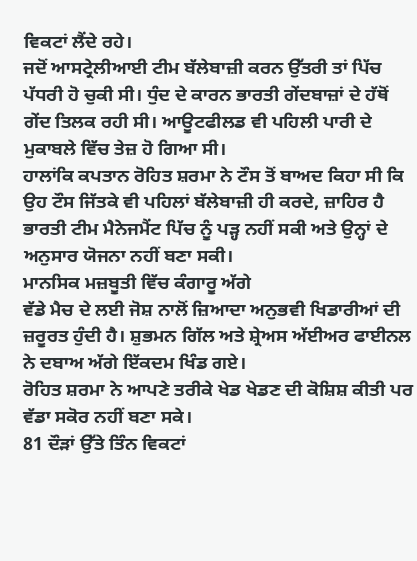ਵਿਕਟਾਂ ਲੈਂਦੇ ਰਹੇ।
ਜਦੋਂ ਆਸਟ੍ਰੇਲੀਆਈ ਟੀਮ ਬੱਲੇਬਾਜ਼ੀ ਕਰਨ ਉੱਤਰੀ ਤਾਂ ਪਿੱਚ ਪੱਧਰੀ ਹੋ ਚੁਕੀ ਸੀ। ਧੁੰਦ ਦੇ ਕਾਰਨ ਭਾਰਤੀ ਗੇਂਦਬਾਜ਼ਾਂ ਦੇ ਹੱਥੋਂ ਗੇਂਦ ਤਿਲਕ ਰਹੀ ਸੀ। ਆਊਟਫੀਲਡ ਵੀ ਪਹਿਲੀ ਪਾਰੀ ਦੇ ਮੁਕਾਬਲੇ ਵਿੱਚ ਤੇਜ਼ ਹੋ ਗਿਆ ਸੀ।
ਹਾਲਾਂਕਿ ਕਪਤਾਨ ਰੋਹਿਤ ਸ਼ਰਮਾ ਨੇ ਟੌਸ ਤੋਂ ਬਾਅਦ ਕਿਹਾ ਸੀ ਕਿ ਉਹ ਟੌਸ ਜਿੱਤਕੇ ਵੀ ਪਹਿਲਾਂ ਬੱਲੇਬਾਜ਼ੀ ਹੀ ਕਰਦੇ, ਜ਼ਾਹਿਰ ਹੈ ਭਾਰਤੀ ਟੀਮ ਮੈਨੇਜਮੈਂਟ ਪਿੱਚ ਨੂੰ ਪੜ੍ਹ ਨਹੀਂ ਸਕੀ ਅਤੇ ਉਨ੍ਹਾਂ ਦੇ ਅਨੁਸਾਰ ਯੋਜਨਾ ਨਹੀਂ ਬਣਾ ਸਕੀ।
ਮਾਨਸਿਕ ਮਜ਼ਬੂਤੀ ਵਿੱਚ ਕੰਗਾਰੂ ਅੱਗੇ
ਵੱਡੇ ਮੈਚ ਦੇ ਲਈ ਜੋਸ਼ ਨਾਲੋਂ ਜ਼ਿਆਦਾ ਅਨੁਭਵੀ ਖਿਡਾਰੀਆਂ ਦੀ ਜ਼ਰੂਰਤ ਹੁੰਦੀ ਹੈ। ਸ਼ੁਭਮਨ ਗਿੱਲ ਅਤੇ ਸ਼੍ਰੇਅਸ ਅੱਈਅਰ ਫਾਈਨਲ ਨੇ ਦਬਾਅ ਅੱਗੇ ਇੱਕਦਮ ਖਿੰਡ ਗਏ।
ਰੋਹਿਤ ਸ਼ਰਮਾ ਨੇ ਆਪਣੇ ਤਰੀਕੇ ਖੇਡ ਖੇਡਣ ਦੀ ਕੋਸ਼ਿਸ਼ ਕੀਤੀ ਪਰ ਵੱਡਾ ਸਕੋਰ ਨਹੀਂ ਬਣਾ ਸਕੇ।
81 ਦੌੜਾਂ ਉੱਤੇ ਤਿੰਨ ਵਿਕਟਾਂ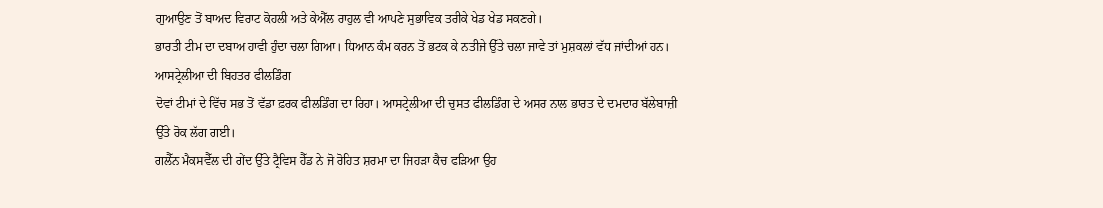ਗੁਆਉਣ ਤੋਂ ਬਾਅਦ ਵਿਰਾਟ ਕੋਹਲੀ ਅਤੇ ਕੇਐੱਲ ਰਾਹੁਲ ਵੀ ਆਪਣੇ ਸੁਭਾਵਿਕ ਤਰੀਕੇ ਖੇਡ ਖੇਡ ਸਕਣਗੇ।
ਭਾਰਤੀ ਟੀਮ ਦਾ ਦਬਾਅ ਹਾਵੀ ਹੁੰਦਾ ਚਲਾ ਗਿਆ। ਧਿਆਨ ਕੰਮ ਕਰਨ ਤੋਂ ਭਟਕ ਕੇ ਨਤੀਜੇ ਉੱਤੇ ਚਲਾ ਜਾਵੇ ਤਾਂ ਮੁਸ਼ਕਲਾਂ ਵੱਧ ਜਾਂਦੀਆਂ ਹਨ।
ਆਸਟ੍ਰੇਲੀਆ ਦੀ ਬਿਹਤਰ ਫੀਲਡਿੰਗ
ਦੋਵਾਂ ਟੀਮਾਂ ਦੇ ਵਿੱਚ ਸਭ ਤੋਂ ਵੱਡਾ ਫ਼ਰਕ ਫੀਲਡਿੰਗ ਦਾ ਰਿਹਾ। ਆਸਟ੍ਰੇਲੀਆ ਦੀ ਚੁਸਤ ਫੀਲਡਿੰਗ ਦੇ ਅਸਰ ਨਾਲ ਭਾਰਤ ਦੇ ਦਮਦਾਰ ਬੱਲੇਬਾਜ਼ੀ ਉੱਤੇ ਰੋਕ ਲੱਗ ਗਈ।
ਗਲੈੱਨ ਮੈਕਸਵੈੱਲ ਦੀ ਗੇਂਦ ਉੱਤੇ ਟ੍ਰੈਵਿਸ ਹੈੱਡ ਨੇ ਜੋ ਰੋਹਿਤ ਸ਼ਰਮਾ ਦਾ ਜਿਹੜਾ ਕੈਚ ਫੜਿਆ ਉਹ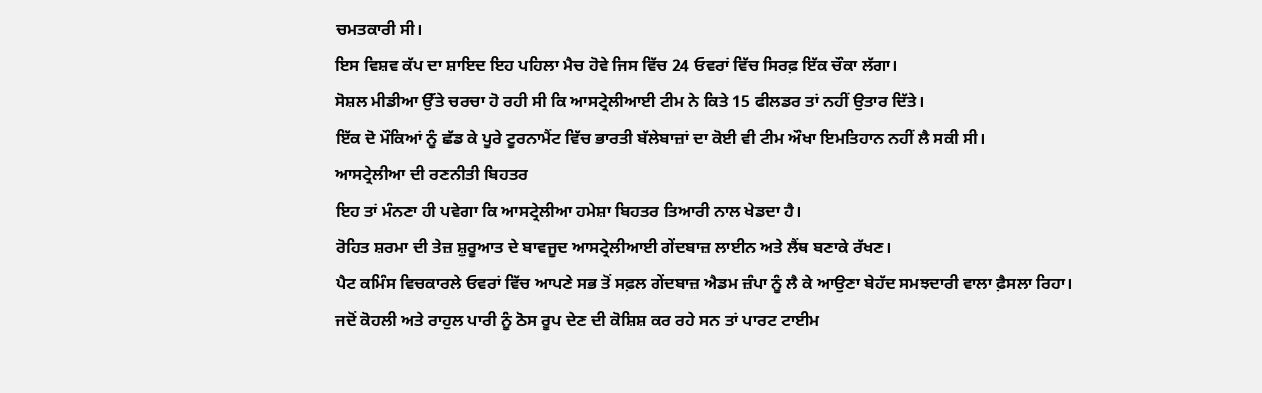ਚਮਤਕਾਰੀ ਸੀ।
ਇਸ ਵਿਸ਼ਵ ਕੱਪ ਦਾ ਸ਼ਾਇਦ ਇਹ ਪਹਿਲਾ ਮੈਚ ਹੋਵੇ ਜਿਸ ਵਿੱਚ 24 ਓਵਰਾਂ ਵਿੱਚ ਸਿਰਫ਼ ਇੱਕ ਚੌਕਾ ਲੱਗਾ।
ਸੋਸ਼ਲ ਮੀਡੀਆ ਉੱਤੇ ਚਰਚਾ ਹੋ ਰਹੀ ਸੀ ਕਿ ਆਸਟ੍ਰੇਲੀਆਈ ਟੀਮ ਨੇ ਕਿਤੇ 15 ਫੀਲਡਰ ਤਾਂ ਨਹੀਂ ਉਤਾਰ ਦਿੱਤੇ।
ਇੱਕ ਦੋ ਮੌਕਿਆਂ ਨੂੰ ਛੱਡ ਕੇ ਪੂਰੇ ਟੂਰਨਾਮੈਂਟ ਵਿੱਚ ਭਾਰਤੀ ਬੱਲੇਬਾਜ਼ਾਂ ਦਾ ਕੋਈ ਵੀ ਟੀਮ ਔਖਾ ਇਮਤਿਹਾਨ ਨਹੀਂ ਲੈ ਸਕੀ ਸੀ।
ਆਸਟ੍ਰੇਲੀਆ ਦੀ ਰਣਨੀਤੀ ਬਿਹਤਰ
ਇਹ ਤਾਂ ਮੰਨਣਾ ਹੀ ਪਵੇਗਾ ਕਿ ਆਸਟ੍ਰੇਲੀਆ ਹਮੇਸ਼ਾ ਬਿਹਤਰ ਤਿਆਰੀ ਨਾਲ ਖੇਡਦਾ ਹੈ।
ਰੋਹਿਤ ਸ਼ਰਮਾ ਦੀ ਤੇਜ਼ ਸ਼ੁਰੂਆਤ ਦੇ ਬਾਵਜੂਦ ਆਸਟ੍ਰੇਲੀਆਈ ਗੇਂਦਬਾਜ਼ ਲਾਈਨ ਅਤੇ ਲੈਂਥ ਬਣਾਕੇ ਰੱਖਣ।
ਪੈਟ ਕਮਿੰਸ ਵਿਚਕਾਰਲੇ ਓਵਰਾਂ ਵਿੱਚ ਆਪਣੇ ਸਭ ਤੋਂ ਸਫ਼ਲ ਗੇਂਦਬਾਜ਼ ਐਡਮ ਜ਼ੰਪਾ ਨੂੰ ਲੈ ਕੇ ਆਉਣਾ ਬੇਹੱਦ ਸਮਝਦਾਰੀ ਵਾਲਾ ਫ਼ੈਸਲਾ ਰਿਹਾ।
ਜਦੋਂ ਕੋਹਲੀ ਅਤੇ ਰਾਹੁਲ ਪਾਰੀ ਨੂੰ ਠੋਸ ਰੂਪ ਦੇਣ ਦੀ ਕੋਸ਼ਿਸ਼ ਕਰ ਰਹੇ ਸਨ ਤਾਂ ਪਾਰਟ ਟਾਈਮ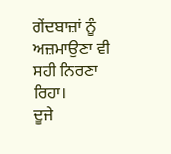ਗੇਂਦਬਾਜ਼ਾਂ ਨੂੰ ਅਜ਼ਮਾਉਣਾ ਵੀ ਸਹੀ ਨਿਰਣਾ ਰਿਹਾ।
ਦੂਜੇ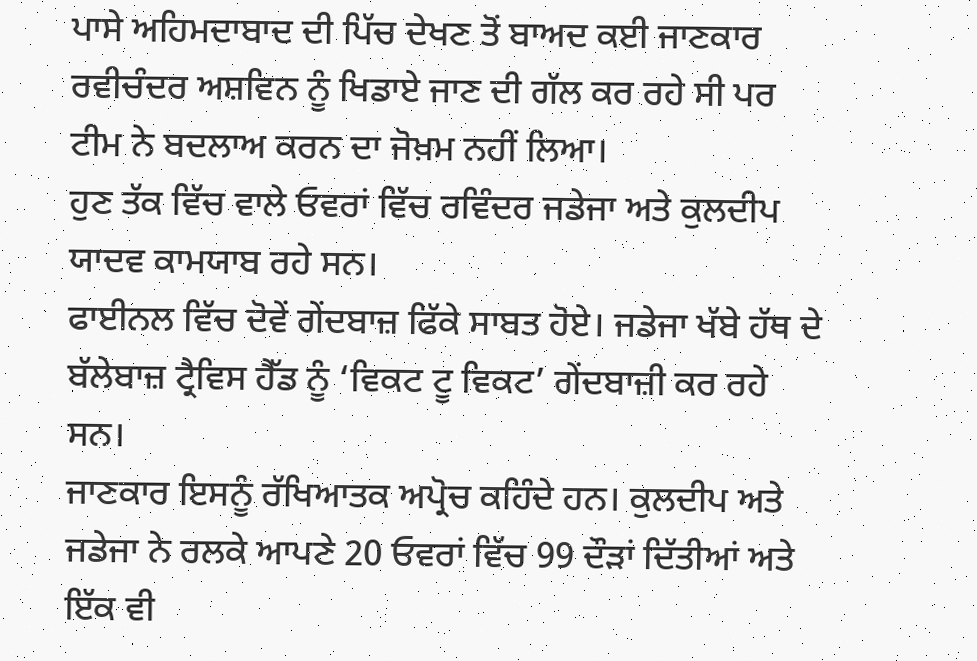ਪਾਸੇ ਅਹਿਮਦਾਬਾਦ ਦੀ ਪਿੱਚ ਦੇਖਣ ਤੋਂ ਬਾਅਦ ਕਈ ਜਾਣਕਾਰ ਰਵੀਚੰਦਰ ਅਸ਼ਵਿਨ ਨੂੰ ਖਿਡਾਏ ਜਾਣ ਦੀ ਗੱਲ ਕਰ ਰਹੇ ਸੀ ਪਰ ਟੀਮ ਨੇ ਬਦਲਾਅ ਕਰਨ ਦਾ ਜੋਖ਼ਮ ਨਹੀਂ ਲਿਆ।
ਹੁਣ ਤੱਕ ਵਿੱਚ ਵਾਲੇ ਓਵਰਾਂ ਵਿੱਚ ਰਵਿੰਦਰ ਜਡੇਜਾ ਅਤੇ ਕੁਲਦੀਪ ਯਾਦਵ ਕਾਮਯਾਬ ਰਹੇ ਸਨ।
ਫਾਈਨਲ ਵਿੱਚ ਦੋਵੇਂ ਗੇਂਦਬਾਜ਼ ਫਿੱਕੇ ਸਾਬਤ ਹੋਏ। ਜਡੇਜਾ ਖੱਬੇ ਹੱਥ ਦੇ ਬੱਲੇਬਾਜ਼ ਟ੍ਰੈਵਿਸ ਹੈੱਡ ਨੂੰ ‘ਵਿਕਟ ਟੂ ਵਿਕਟ’ ਗੇਂਦਬਾਜ਼ੀ ਕਰ ਰਹੇ ਸਨ।
ਜਾਣਕਾਰ ਇਸਨੂੰ ਰੱਖਿਆਤਕ ਅਪ੍ਰੋਚ ਕਹਿੰਦੇ ਹਨ। ਕੁਲਦੀਪ ਅਤੇ ਜਡੇਜਾ ਨੇ ਰਲਕੇ ਆਪਣੇ 20 ਓਵਰਾਂ ਵਿੱਚ 99 ਦੌੜਾਂ ਦਿੱਤੀਆਂ ਅਤੇ ਇੱਕ ਵੀ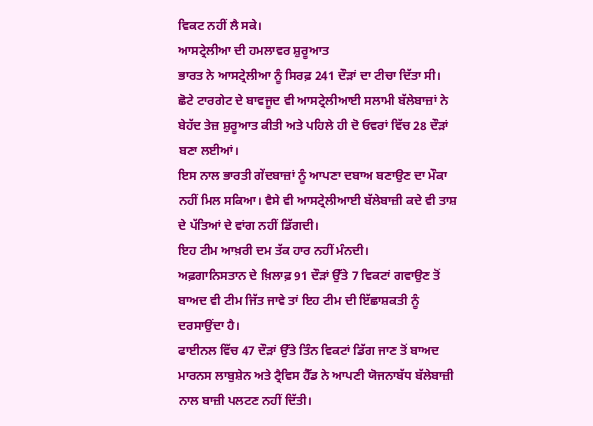ਵਿਕਟ ਨਹੀਂ ਲੈ ਸਕੇ।
ਆਸਟ੍ਰੇਲੀਆ ਦੀ ਹਮਲਾਵਰ ਸ਼ੁਰੂਆਤ
ਭਾਰਤ ਨੇ ਆਸਟ੍ਰੇਲੀਆ ਨੂੰ ਸਿਰਫ਼ 241 ਦੌੜਾਂ ਦਾ ਟੀਚਾ ਦਿੱਤਾ ਸੀ।
ਛੋਟੇ ਟਾਰਗੇਟ ਦੇ ਬਾਵਜੂਦ ਵੀ ਆਸਟ੍ਰੇਲੀਆਈ ਸਲਾਮੀ ਬੱਲੇਬਾਜ਼ਾਂ ਨੇ ਬੇਹੱਦ ਤੇਜ਼ ਸ਼ੁਰੂਆਤ ਕੀਤੀ ਅਤੇ ਪਹਿਲੇ ਹੀ ਦੋ ਓਵਰਾਂ ਵਿੱਚ 28 ਦੌੜਾਂ ਬਣਾ ਲਈਆਂ।
ਇਸ ਨਾਲ ਭਾਰਤੀ ਗੇਂਦਬਾਜ਼ਾਂ ਨੂੰ ਆਪਣਾ ਦਬਾਅ ਬਣਾਉਣ ਦਾ ਮੌਕਾ ਨਹੀਂ ਮਿਲ ਸਕਿਆ। ਵੈਸੇ ਵੀ ਆਸਟ੍ਰੇਲੀਆਈ ਬੱਲੇਬਾਜ਼ੀ ਕਦੇ ਵੀ ਤਾਸ਼ ਦੇ ਪੱਤਿਆਂ ਦੇ ਵਾਂਗ ਨਹੀਂ ਡਿੱਗਦੀ।
ਇਹ ਟੀਮ ਆਖ਼ਰੀ ਦਮ ਤੱਕ ਹਾਰ ਨਹੀਂ ਮੰਨਦੀ।
ਅਫ਼ਗਾਨਿਸਤਾਨ ਦੇ ਖ਼ਿਲਾਫ਼ 91 ਦੌੜਾਂ ਉੱਤੇ 7 ਵਿਕਟਾਂ ਗਵਾਉਣ ਤੋਂ ਬਾਅਦ ਵੀ ਟੀਮ ਜਿੱਤ ਜਾਵੇ ਤਾਂ ਇਹ ਟੀਮ ਦੀ ਇੱਛਾਸ਼ਕਤੀ ਨੂੰ ਦਰਸਾਉਂਦਾ ਹੈ।
ਫਾਈਨਲ ਵਿੱਚ 47 ਦੌੜਾਂ ਉੱਤੇ ਤਿੰਨ ਵਿਕਟਾਂ ਡਿੱਗ ਜਾਣ ਤੋਂ ਬਾਅਦ ਮਾਰਨਸ ਲਾਬੁਸ਼ੇਨ ਅਤੇ ਟ੍ਰੈਵਿਸ ਹੈੱਡ ਨੇ ਆਪਣੀ ਯੋਜਨਾਬੱਧ ਬੱਲੇਬਾਜ਼ੀ ਨਾਲ ਬਾਜ਼ੀ ਪਲਟਣ ਨਹੀਂ ਦਿੱਤੀ।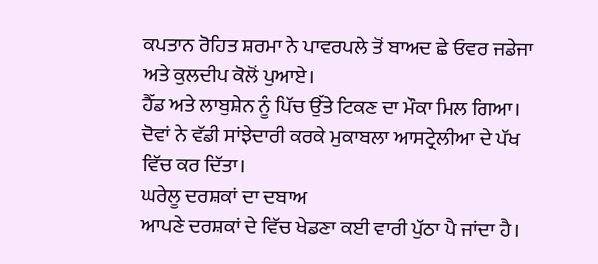ਕਪਤਾਨ ਰੋਹਿਤ ਸ਼ਰਮਾ ਨੇ ਪਾਵਰਪਲੇ ਤੋਂ ਬਾਅਦ ਛੇ ਓਵਰ ਜਡੇਜਾ ਅਤੇ ਕੁਲਦੀਪ ਕੋਲੋਂ ਪੁਆਏ।
ਹੈੱਡ ਅਤੇ ਲਾਬੁਸ਼ੇਨ ਨੂੰ ਪਿੱਚ ਉੱਤੇ ਟਿਕਣ ਦਾ ਮੌਕਾ ਮਿਲ ਗਿਆ। ਦੋਵਾਂ ਨੇ ਵੱਡੀ ਸਾਂਝੇਦਾਰੀ ਕਰਕੇ ਮੁਕਾਬਲਾ ਆਸਟ੍ਰੇਲੀਆ ਦੇ ਪੱਖ ਵਿੱਚ ਕਰ ਦਿੱਤਾ।
ਘਰੇਲੂ ਦਰਸ਼ਕਾਂ ਦਾ ਦਬਾਅ
ਆਪਣੇ ਦਰਸ਼ਕਾਂ ਦੇ ਵਿੱਚ ਖੇਡਣਾ ਕਈ ਵਾਰੀ ਪੁੱਠਾ ਪੈ ਜਾਂਦਾ ਹੈ।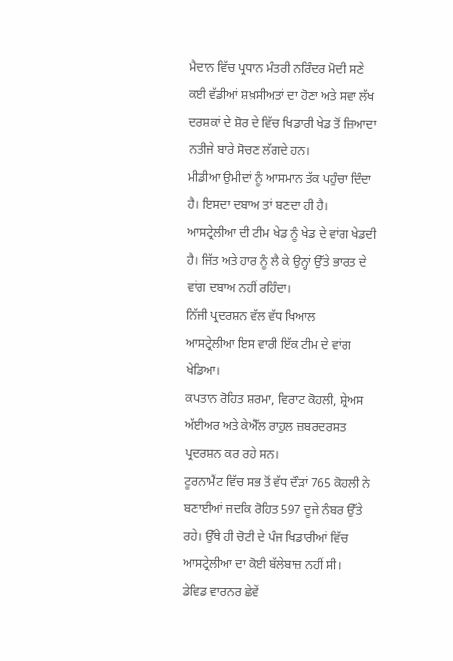ਮੈਦਾਨ ਵਿੱਚ ਪ੍ਰਧਾਨ ਮੰਤਰੀ ਨਰਿੰਦਰ ਮੋਦੀ ਸਣੇ ਕਈ ਵੱਡੀਆਂ ਸ਼ਖ਼ਸੀਅਤਾਂ ਦਾ ਹੋਣਾ ਅਤੇ ਸਵਾ ਲੱਖ ਦਰਸ਼ਕਾਂ ਦੇ ਸ਼ੋਰ ਦੇ ਵਿੱਚ ਖਿਡਾਰੀ ਖੇਡ ਤੋਂ ਜ਼ਿਆਦਾ ਨਤੀਜੇ ਬਾਰੇ ਸੋਚਣ ਲੱਗਦੇ ਹਨ।
ਮੀਡੀਆ ਉਮੀਦਾਂ ਨੂੰ ਆਸਮਾਨ ਤੱਕ ਪਹੁੰਚਾ ਦਿੰਦਾ ਹੈ। ਇਸਦਾ ਦਬਾਅ ਤਾਂ ਬਣਦਾ ਹੀ ਹੈ।
ਆਸਟ੍ਰੇਲੀਆ ਦੀ ਟੀਮ ਖੇਡ ਨੂੰ ਖੇਡ ਦੇ ਵਾਂਗ ਖੇਡਦੀ ਹੈ। ਜਿੱਤ ਅਤੇ ਹਾਰ ਨੂੰ ਲੈ ਕੇ ਉਨ੍ਹਾਂ ਉੱਤੇ ਭਾਰਤ ਦੇ ਵਾਂਗ ਦਬਾਅ ਨਹੀਂ ਰਹਿੰਦਾ।
ਨਿੱਜੀ ਪ੍ਰਦਰਸ਼ਨ ਵੱਲ ਵੱਧ ਖਿਆਲ
ਆਸਟ੍ਰੇਲੀਆ ਇਸ ਵਾਰੀ ਇੱਕ ਟੀਮ ਦੇ ਵਾਂਗ ਖੇਡਿਆ।
ਕਪਤਾਨ ਰੋਹਿਤ ਸ਼ਰਮਾ, ਵਿਰਾਟ ਕੋਹਲੀ, ਸ਼੍ਰੇਅਸ ਅੱਈਅਰ ਅਤੇ ਕੇਐੱਲ ਰਾਹੁਲ ਜ਼ਬਰਦਰਸਤ ਪ੍ਰਦਰਸ਼ਨ ਕਰ ਰਹੇ ਸਨ।
ਟੂਰਨਾਮੈਂਟ ਵਿੱਚ ਸਭ ਤੋਂ ਵੱਧ ਦੌੜਾਂ 765 ਕੋਹਲੀ ਨੇ ਬਣਾਈਆਂ ਜਦਕਿ ਰੋਹਿਤ 597 ਦੂਜੇ ਨੰਬਰ ਉੱਤੇ ਰਹੇ। ਉੱਥੇ ਹੀ ਚੋਟੀ ਦੇ ਪੰਜ ਖਿਡਾਰੀਆਂ ਵਿੱਚ ਆਸਟ੍ਰੇਲੀਆ ਦਾ ਕੋਈ ਬੱਲੇਬਾਜ਼ ਨਹੀਂ ਸੀ।
ਡੇਵਿਡ ਵਾਰਨਰ ਛੇਵੇਂ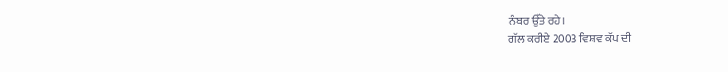ਨੰਬਰ ਉੱਤੇ ਰਹੇ।
ਗੱਲ ਕਰੀਏ 2003 ਵਿਸ਼ਵ ਕੱਪ ਦੀ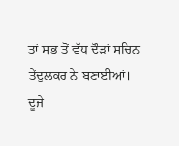ਤਾਂ ਸਭ ਤੋਂ ਵੱਧ ਦੌੜਾਂ ਸਚਿਨ ਤੇਂਦੁਲਕਰ ਨੇ ਬਣਾਈਆਂ।
ਦੂਜੇ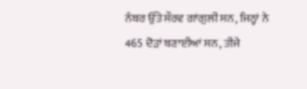ਨੰਬਰ ਉੱਤੇ ਸੌਰਵ ਗਾਂਗੁਲੀ ਸਨ, ਜਿਨ੍ਹਾਂ ਨੇ 465 ਦੋੜਾਂ ਬਣਾਈਆਂ ਸਨ, ਤੀਜੇ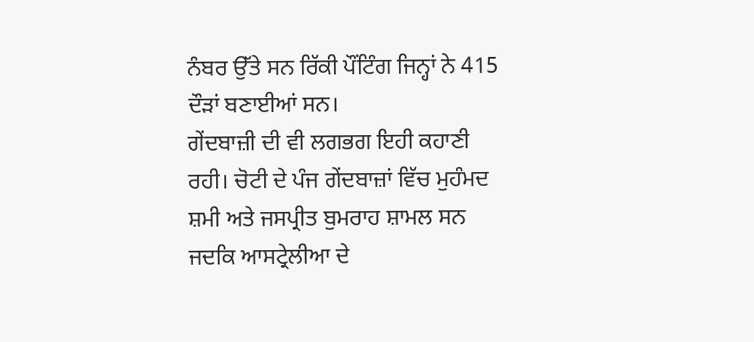ਨੰਬਰ ਉੱਤੇ ਸਨ ਰਿੱਕੀ ਪੌਂਟਿੰਗ ਜਿਨ੍ਹਾਂ ਨੇ 415 ਦੌੜਾਂ ਬਣਾਈਆਂ ਸਨ।
ਗੇਂਦਬਾਜ਼ੀ ਦੀ ਵੀ ਲਗਭਗ ਇਹੀ ਕਹਾਣੀ ਰਹੀ। ਚੋਟੀ ਦੇ ਪੰਜ ਗੇਂਦਬਾਜ਼ਾਂ ਵਿੱਚ ਮੁਹੰਮਦ ਸ਼ਮੀ ਅਤੇ ਜਸਪ੍ਰੀਤ ਬੁਮਰਾਹ ਸ਼ਾਮਲ ਸਨ ਜਦਕਿ ਆਸਟ੍ਰੇਲੀਆ ਦੇ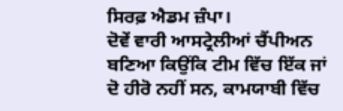ਸਿਰਫ਼ ਐਡਮ ਜ਼ੰਪਾ।
ਦੋਵੇਂ ਵਾਰੀ ਆਸਟ੍ਰੇਲੀਆਂ ਚੈਂਪੀਅਨ ਬਣਿਆ ਕਿਉਂਕਿ ਟੀਮ ਵਿੱਚ ਇੱਕ ਜਾਂ ਦੋ ਹੀਰੋ ਨਹੀਂ ਸਨ, ਕਾਮਯਾਬੀ ਵਿੱਚ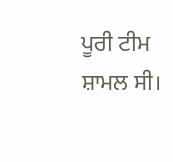ਪੂਰੀ ਟੀਮ ਸ਼ਾਮਲ ਸੀ।